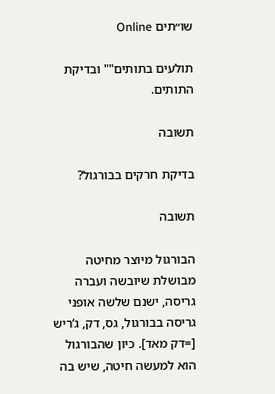שו״תים Online

תולעים בתותים"" ובדיקת התותים.

תשובה

בדיקת חרקים בבורגול?

תשובה

הבורגול מיוצר מחיטה מבושלת שיובשה ועברה גריסה, ישנם שלשה אופני גריסה בבורגול, גס, דק, ג‘ריש [=דק מאד]. כיון שהבורגול הוא למעשה חיטה, שיש בה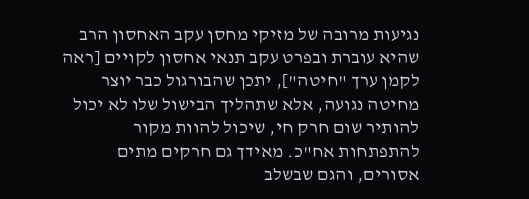נגיעות מרובה של מזיקי מחסן עקב האחסון הרב שהיא עוברת ובפרט עקב תנאי אחסון לקויים [ראה לקמן ערך "חיטה"], יתכן שהבורגול כבר יוצר מחיטה נגועה, אלא שתהליך הבישול שלו לא יכול להותיר שום חרק חי, שיכול להוות מקור להתפתחות אח"כ. מאידך גם חרקים מתים אסורים, והגם שבשלב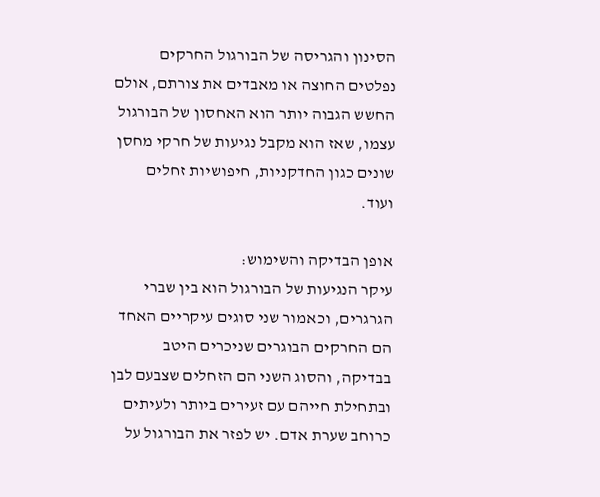הסינון והגריסה של הבורגול החרקים נפלטים החוצה או מאבדים את צורתם, אולם החשש הגבוה יותר הוא האחסון של הבורגול עצמו, שאז הוא מקבל נגיעות של חרקי מחסן שונים כגון החדקניות, חיפושיות זחלים ועוד.

אופן הבדיקה והשימוש:
עיקר הנגיעות של הבורגול הוא בין שברי הגרגרים, וכאמור שני סוגים עיקריים האחד הם החרקים הבוגרים שניכרים היטב בבדיקה, והסוג השני הם הזחלים שצבעם לבן ובתחילת חייהם עם זעירים ביותר ולעיתים כרוחב שערת אדם. יש לפזר את הבורגול על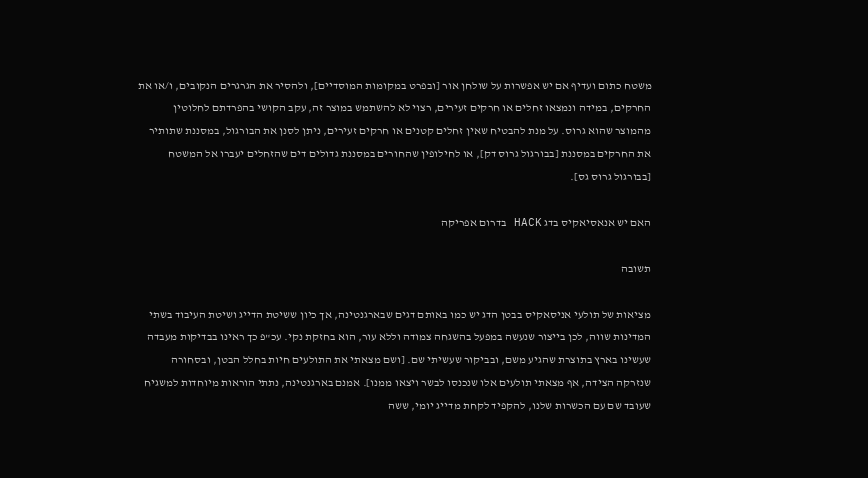משטח כתום ועדיף אם יש אפשרות על שולחן אור [ובפרט במקומות המוסדיים], ולהסיר את הגרגרים הנקובים, ו/או את החרקים, במידה ונמצאו זחלים או חרקים זעירים, רצוי לא להשתמש במוצר זה, עקב הקושי בהפרדתם לחלוטין מהמוצר שהוא גרוס. על מנת להבטיח שאין זחלים קטנים או חרקים זעירים, ניתן לסנן את הבורגול, במסננת שתותיר את החרקים במסננת [בבורגול גרוס דק], או לחילופין שהחורים במסננת גדולים דים שהזחלים יעברו אל המשטח [בבורגול גרוס גס].

האם יש אנאסיאקיס בדג HACK בדרום אפריקה

תשובה

מציאות של תולעי אניסאקיס בבטן הדג יש כמו באותם דגים שבארגנטינה, אך כיון ששיטת הדייג ושיטת העיבוד בשתי המדינות שווה, לכן בייצור שנעשה במפעל בהשגחה צמודה וללא עור, הוא בחזקת נקי. עכ"פ כך ראינו בבדיקות מעבדה שעשינו בארץ בתוצרת שהגיע משם, ובביקור שעשיתי שם. [ושם מצאתי את התולעים חיות בחלל הבטן, ובסחורה שנזרקה הצידה, אף מצאתי תולעים אלו שנכנסו לבשר ויצאו ממנו]. אמנם בארגנטינה, נתתי הוראות מיוחדות למשגיח שעובד שם עם הכשרות שלנו, להקפיד לקחת מדייג יומי, ששה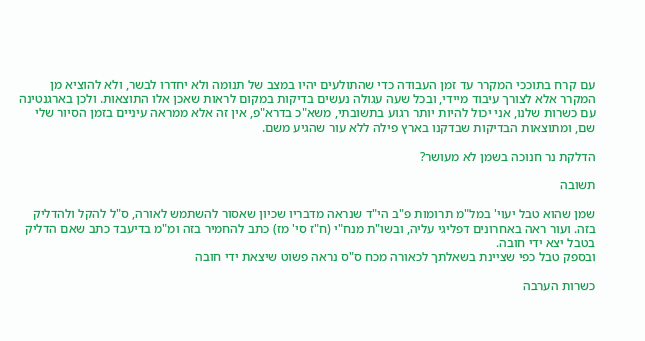עם קרח בתוככי המקרר עד זמן העבודה כדי שהתולעים יהיו במצב של תנומה ולא יחדרו לבשר, ולא להוציא מן המקרר אלא לצורך עיבוד מיידי, ובכל שעה עגולה נעשים בדיקות במקום לראות שאכן אלו התוצאות. ולכן בארגנטינה עם כשרות שלנו, אני יכול להיות יותר רגוע בתשובתי, משא"כ בדרא"פ, אין זה אלא ממראה עיניים בזמן הסיור שלי שם, ומתוצאות הבדיקות שבדקנו בארץ פילה ללא עור שהגיע משם.

הדלקת נר חנוכה בשמן לא מעושר?

תשובה

שמן שהוא טבל יעוי' במל"מ תרומות פ"ב הי"ד שנראה מדבריו שכיון שאסור להשתמש לאורה, ס"ל להקל ולהדליק בזה. ועור ראה באחרונים דפליגי עליה, ובשו"ת מנח"י (ח"ז סי' מז) כתב להחמיר בזה ומ"מ בדיעבד כתב שאם הדליק בטבל יצא ידי חובה.
ובספק טבל כפי שציינת בשאלתך לכאורה מכח ס"ס נראה פשוט שיצאת ידי חובה

כשרות הערבה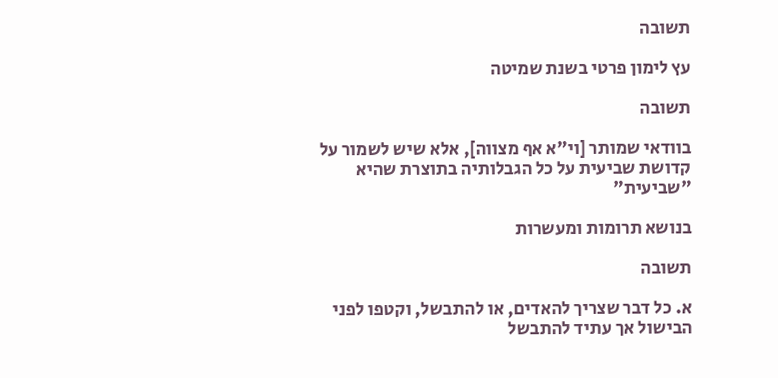תשובה

עץ לימון פרטי בשנת שמיטה

תשובה

בוודאי שמותר [וי"א אף מצווה], אלא שיש לשמור על קדושת שביעית על כל הגבלותיה בתוצרת שהיא "שביעית"

בנושא תרומות ומעשרות

תשובה

א. כל דבר שצריך להאדים, או להתבשל, וקטפו לפני הבישול אך עתיד להתבשל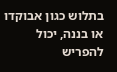בתלוש כגון אבוקדו או בננה, יכול להפריש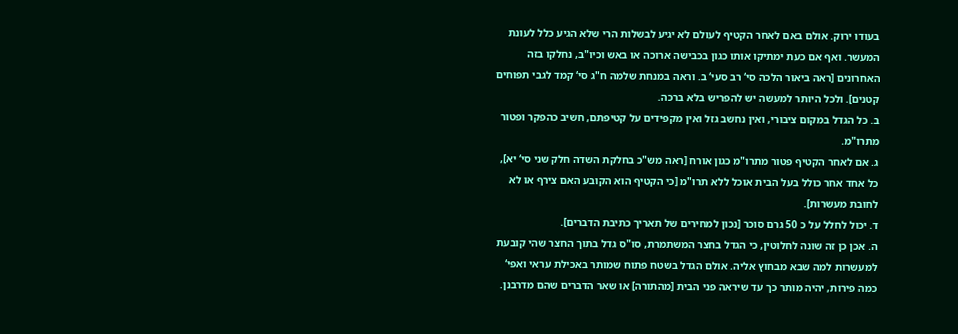בעודו ירוק. אולם באם לאחר הקטיף לעולם לא יגיע לבשלות הרי שלא הגיע כלל לעונת המעשר. ואף אם כעת ימתיקו אותו כגון בכבישה ארוכה או באש וכיו"ב, נחלקו בזה האחרונים [ראה ביאור הלכה סי‘ רב סעי‘ ב. וראה במנחת שלמה ח"ג סי‘ קמד לגבי תפוחים קטנים]. ולכל היותר למעשה יש להפריש בלא ברכה.
ב. כל הגדל במקום ציבורי, ואין נחשב גזל ואין מקפידים על קטיפתם, חשיב כהפקר ופטור מתרו"מ.
ג. אם לאחר הקטיף פטור מתרו"מ כגון אורח [ראה מש"כ בחלקת השדה חלק שני סי‘ יא], כל אחד אחר כולל בעל הבית אוכל ללא תרו"מ [כי הקטיף הוא הקובע האם צירף או לא לחובת מעשרות].
ד. יכול לחלל על כ 50 גרם סוכר [נכון למחירים של תאריך כתיבת הדברים].
ה. אכן כן זה שונה לחלוטין, כי הגדל בחצר המשתמרת, סו"ס גדל בתוך החצר שהי קובעת למעשרות למה שבא מבחוץ אליה. אולם הגדל בשטח פתוח שמותר באכילת עראי ואפי‘ כמה פירות, יהיה מותר כך עד שיראה פני הבית [מהתורה] או שאר הדברים שהם מדרבנן.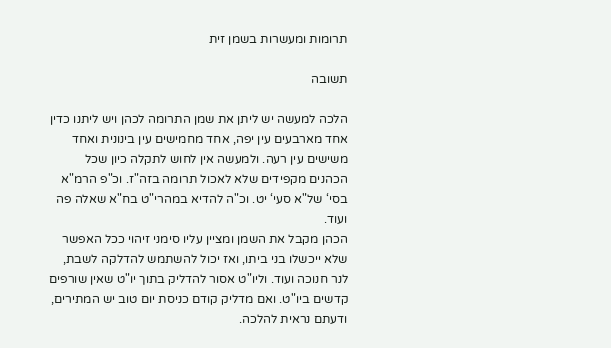תרומות ומעשרות בשמן זית

תשובה

הלכה למעשה יש ליתן את שמן התרומה לכהן ויש ליתנו כדין אחד מארבעים עין יפה, אחד מחמישים עין בינונית ואחד משישים עין רעה. ולמעשה אין לחוש לתקלה כיון שכל הכהנים מקפידים שלא לאכול תרומה בזה"ז. וכ"פ הרמ"א בסי‘ של"א סעי‘ יט. וכ"ה להדיא במהרי"ט בח"א שאלה פה ועוד.
הכהן מקבל את השמן ומציין עליו סימני זיהוי ככל האפשר שלא ייכשלו בני ביתו, ואז יכול להשתמש להדלקה לשבת, לנר חנוכה ועוד. וליו"ט אסור להדליק בתוך יו"ט שאין שורפים קדשים ביו"ט. ואם מדליק קודם כניסת יום טוב יש המתירים, ודעתם נראית להלכה.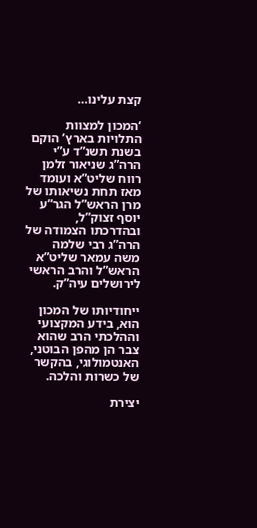קצת עלינו…

‘המכון למצוות התלויות בארץ’ הוקם בשנת תשנ”ד ע”י הרה”ג שניאור זלמן רווח שליט”א ועומד מאז תחת נשיאותו של מרן הראש”ל הגר”ע יוסף זצוק”ל, ובהדרכתו הצמודה של הרה”ג רבי שלמה משה עמאר שליט”א הראש”ל והרב הראשי לירושלים עיה”ק.

ייחודיותו של המכון הוא, בידע המקצועי וההלכתי הרב שהוא צבר הן מהפן הבוטני, האנטמולוגי, בהקשר של כשרות והלכה.

יצירת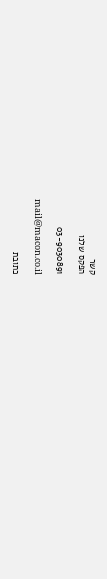קשר
הפקס שלנו

03-9030891

mail@macon.co.il

כתובת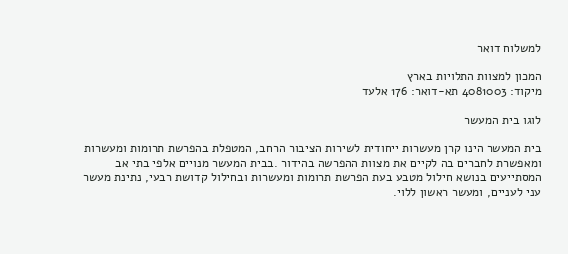למשלוח דואר

המכון למצוות התלויות בארץ
מיקוד: 4081003 תא-דואר: 176 אלעד

לוגו בית המעשר

בית המעשר הינו קרן מעשרות ייחודית לשירות הציבור הרחב, המטפלת בהפרשת תרומות ומעשרות ומאפשרת לחברים בה לקיים את מצוות ההפרשה בהידור .בבית המעשר מנויים אלפי בתי אב המסתייעים בנושא חילול מטבע בעת הפרשת תרומות ומעשרות ובחילול קדושת רבעי, נתינת מעשר עני לעניים, ומעשר ראשון ללוי.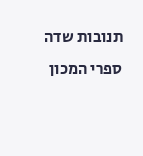תנובות שדה
ספרי המכון